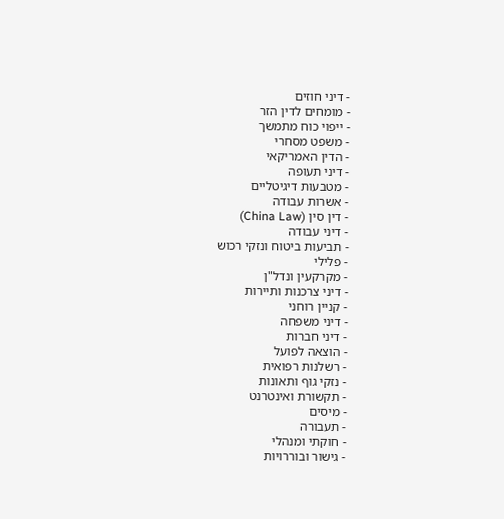- דיני חוזים
- מומחים לדין הזר
- ייפוי כוח מתמשך
- משפט מסחרי
- הדין האמריקאי
- דיני תעופה
- מטבעות דיגיטליים
- אשרות עבודה
- דין סין (China Law)
- דיני עבודה
- תביעות ביטוח ונזקי רכוש
- פלילי
- מקרקעין ונדל"ן
- דיני צרכנות ותיירות
- קניין רוחני
- דיני משפחה
- דיני חברות
- הוצאה לפועל
- רשלנות רפואית
- נזקי גוף ותאונות
- תקשורת ואינטרנט
- מיסים
- תעבורה
- חוקתי ומנהלי
- גישור ובוררויות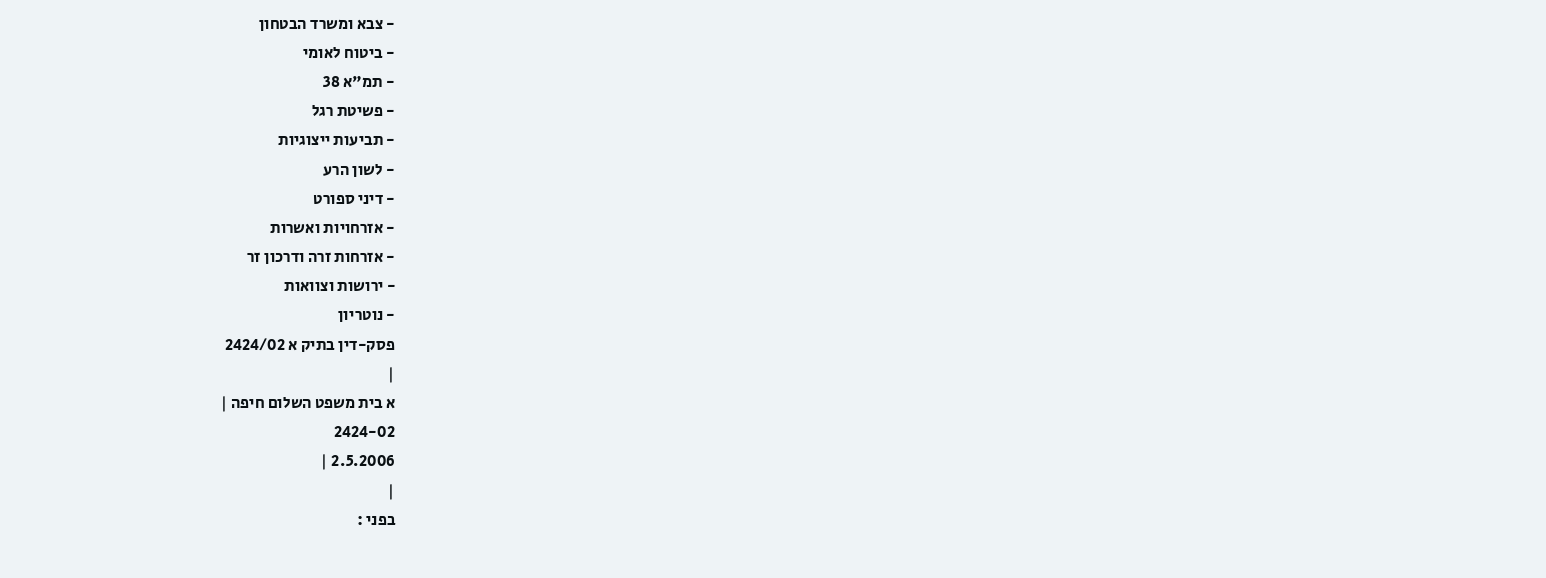- צבא ומשרד הבטחון
- ביטוח לאומי
- תמ"א 38
- פשיטת רגל
- תביעות ייצוגיות
- לשון הרע
- דיני ספורט
- אזרחויות ואשרות
- אזרחות זרה ודרכון זר
- ירושות וצוואות
- נוטריון
פסק-דין בתיק א 2424/02
|
א בית משפט השלום חיפה |
2424-02
2.5.2006 |
|
בפני :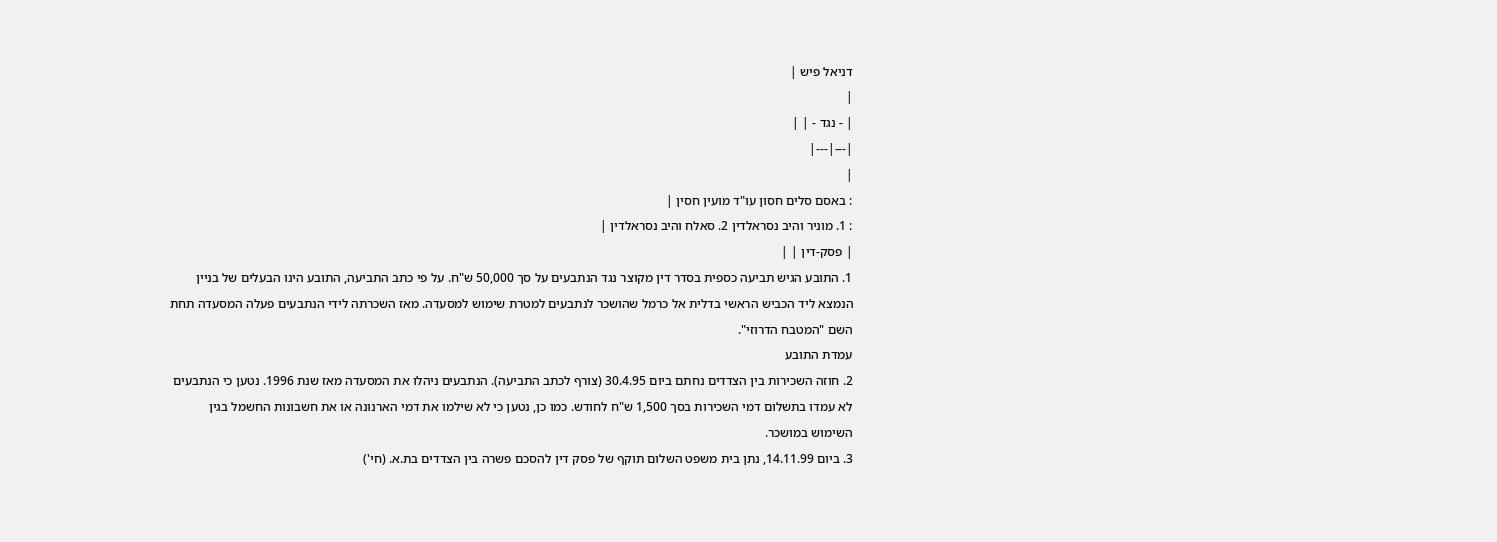דניאל פיש |
|
| - נגד - | |
|---|---|
|
: באסם סלים חסון עו"ד מועין חסין |
: 1. מוניר והיב נסראלדין 2. סאלח והיב נסראלדין |
| פסק-דין | |
1. התובע הגיש תביעה כספית בסדר דין מקוצר נגד הנתבעים על סך 50,000 ש"ח. על פי כתב התביעה, התובע הינו הבעלים של בניין הנמצא ליד הכביש הראשי בדלית אל כרמל שהושכר לנתבעים למטרת שימוש למסעדה. מאז השכרתה לידי הנתבעים פעלה המסעדה תחת השם "המטבח הדרוזי".
עמדת התובע
2. חוזה השכירות בין הצדדים נחתם ביום 30.4.95 (צורף לכתב התביעה). הנתבעים ניהלו את המסעדה מאז שנת 1996. נטען כי הנתבעים לא עמדו בתשלום דמי השכירות בסך 1,500 ש"ח לחודש. כמו כן, נטען כי לא שילמו את דמי הארנונה או את חשבונות החשמל בגין השימוש במושכר.
3. ביום 14.11.99, נתן בית משפט השלום תוקף של פסק דין להסכם פשרה בין הצדדים בת.א. (חי')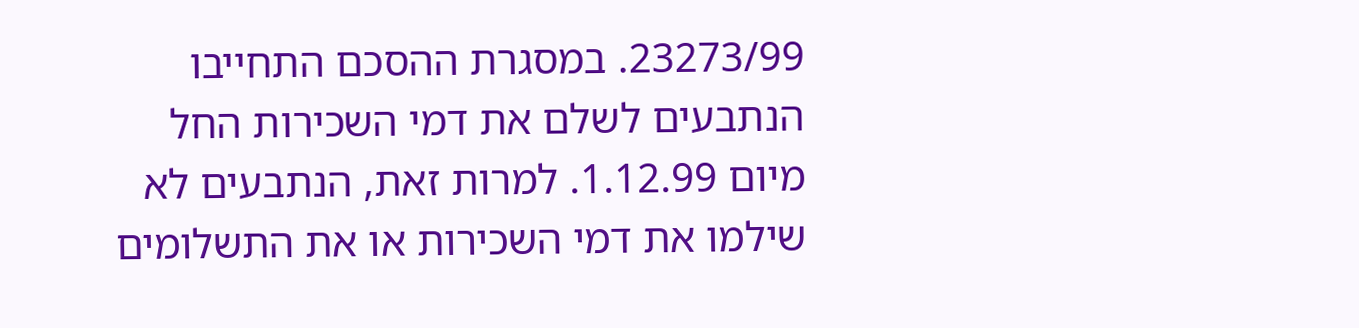23273/99. במסגרת ההסכם התחייבו הנתבעים לשלם את דמי השכירות החל מיום 1.12.99. למרות זאת, הנתבעים לא שילמו את דמי השכירות או את התשלומים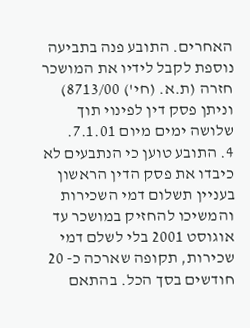האחרים. התובע פנה בתביעה נוספת לקבל לידיו את המושכר חזרה (ת.א. (חי') 8713/00) וניתן פסק דין לפינוי תוך שלושה ימים מיום 7.1.01.
4. התובע טוען כי הנתבעים לא כיבדו את פסק הדין הראשון בעניין תשלום דמי השכירות והמשיכו להחזיק במושכר עד אוגוסט 2001 בלי לשלם דמי שכירות, תקופה שארכה כ- 20 חודשים בסך הכל. בהתאם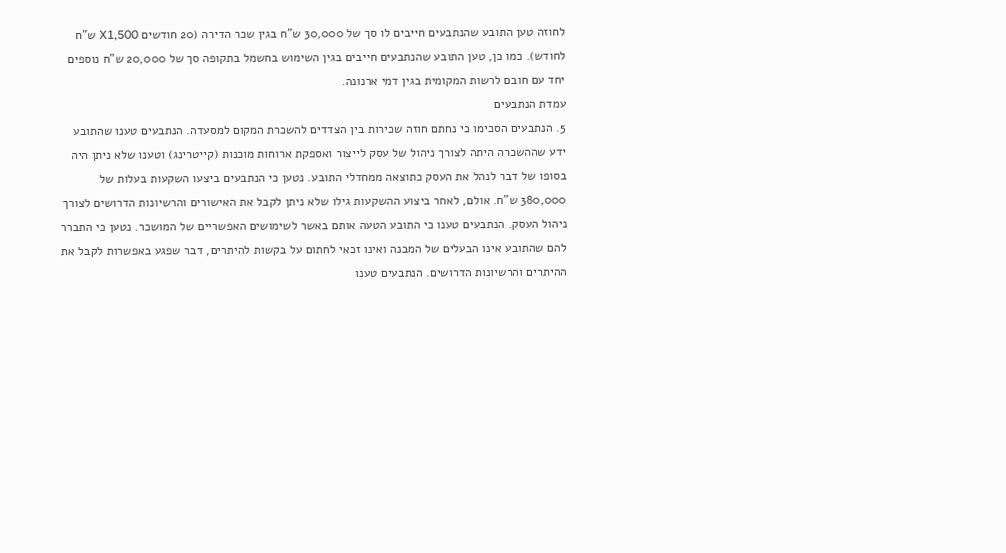לחוזה טען התובע שהנתבעים חייבים לו סך של 30,000 ש"ח בגין שכר הדירה (20 חודשים X1,500 ש"ח לחודש). כמו כן, טען התובע שהנתבעים חייבים בגין השימוש בחשמל בתקופה סך של 20,000 ש"ח נוספים יחד עם חובם לרשות המקומית בגין דמי ארנונה.
עמדת הנתבעים
5. הנתבעים הסכימו כי נחתם חוזה שכירות בין הצדדים להשכרת המקום למסעדה. הנתבעים טענו שהתובע ידע שההשכרה היתה לצורך ניהול של עסק לייצור ואספקת ארוחות מוכנות (קייטרינג) וטענו שלא ניתן היה בסופו של דבר לנהל את העסק כתוצאה ממחדלי התובע. נטען כי הנתבעים ביצעו השקעות בעלות של 380,000 ש"ח. אולם, לאחר ביצוע ההשקעות גילו שלא ניתן לקבל את האישורים והרשיונות הדרושים לצורך ניהול העסק. הנתבעים טענו כי התובע הטעה אותם באשר לשימושים האפשריים של המושכר. נטען כי התברר להם שהתובע אינו הבעלים של המבנה ואינו זכאי לחתום על בקשות להיתרים, דבר שפגע באפשרות לקבל את ההיתרים והרשיונות הדרושים. הנתבעים טענו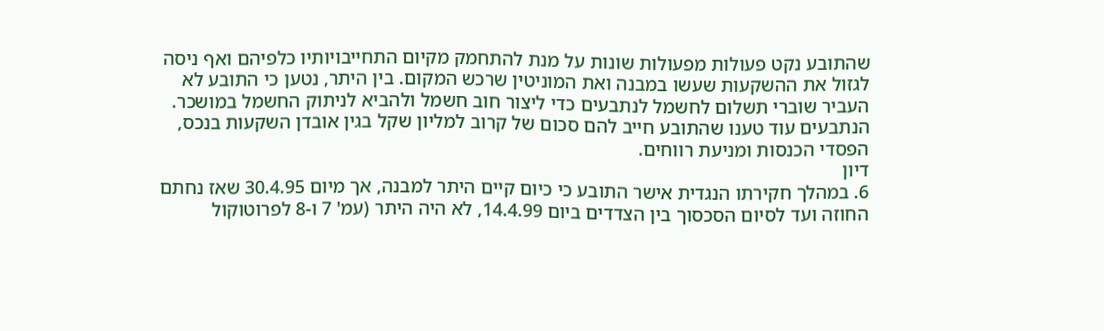שהתובע נקט פעולות מפעולות שונות על מנת להתחמק מקיום התחייבויותיו כלפיהם ואף ניסה לגזול את ההשקעות שעשו במבנה ואת המוניטין שרכש המקום. בין היתר, נטען כי התובע לא העביר שוברי תשלום לחשמל לנתבעים כדי ליצור חוב חשמל ולהביא לניתוק החשמל במושכר. הנתבעים עוד טענו שהתובע חייב להם סכום של קרוב למליון שקל בגין אובדן השקעות בנכס, הפסדי הכנסות ומניעת רווחים.
דיון
6. במהלך חקירתו הנגדית אישר התובע כי כיום קיים היתר למבנה, אך מיום 30.4.95 שאז נחתם החוזה ועד לסיום הסכסוך בין הצדדים ביום 14.4.99, לא היה היתר (עמ' 7 ו-8 לפרוטוקול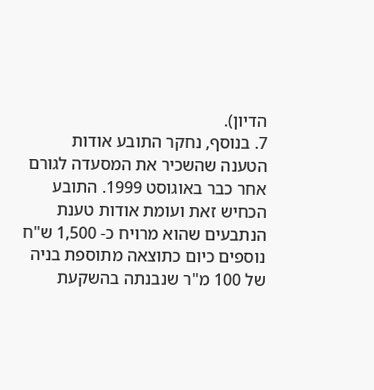הדיון).
7. בנוסף, נחקר התובע אודות הטענה שהשכיר את המסעדה לגורם אחר כבר באוגוסט 1999. התובע הכחיש זאת ועומת אודות טענת הנתבעים שהוא מרויח כ- 1,500 ש"ח נוספים כיום כתוצאה מתוספת בניה של 100 מ"ר שנבנתה בהשקעת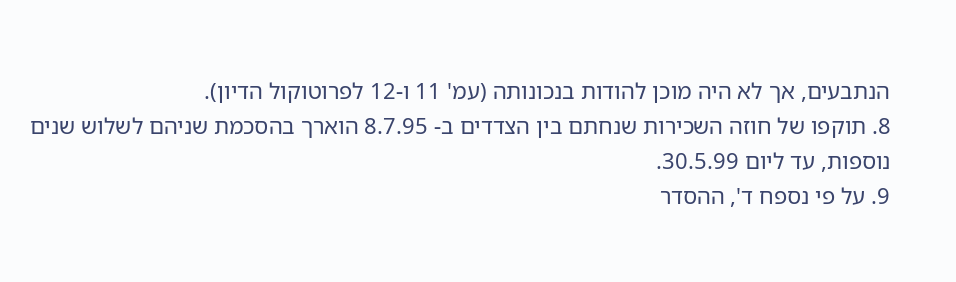הנתבעים, אך לא היה מוכן להודות בנכונותה (עמ' 11 ו-12 לפרוטוקול הדיון).
8. תוקפו של חוזה השכירות שנחתם בין הצדדים ב- 8.7.95 הוארך בהסכמת שניהם לשלוש שנים נוספות, עד ליום 30.5.99.
9. על פי נספח ד', ההסדר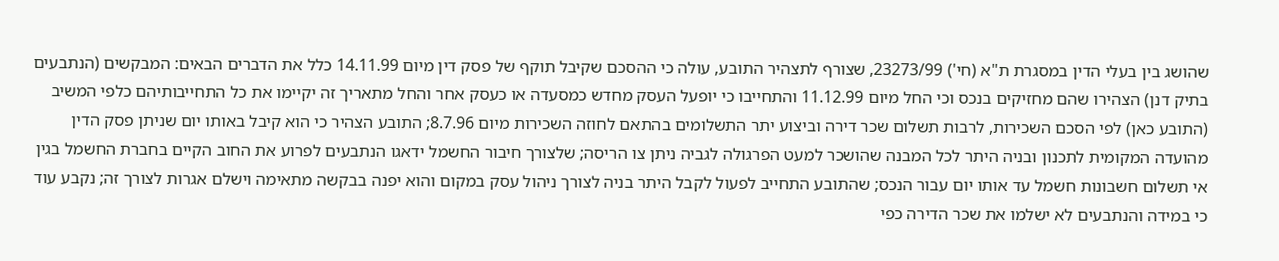שהושג בין בעלי הדין במסגרת ת"א (חי') 23273/99, שצורף לתצהיר התובע, עולה כי ההסכם שקיבל תוקף של פסק דין מיום 14.11.99 כלל את הדברים הבאים: המבקשים (הנתבעים בתיק דנן) הצהירו שהם מחזיקים בנכס וכי החל מיום 11.12.99 והתחייבו כי יופעל העסק מחדש כמסעדה או כעסק אחר והחל מתאריך זה יקיימו את כל התחייבותיהם כלפי המשיב (התובע כאן) לפי הסכם השכירות, לרבות תשלום שכר דירה וביצוע יתר התשלומים בהתאם לחוזה השכירות מיום 8.7.96; התובע הצהיר כי הוא קיבל באותו יום שניתן פסק הדין מהועדה המקומית לתכנון ובניה היתר לכל המבנה שהושכר למעט הפרגולה לגביה ניתן צו הריסה; שלצורך חיבור החשמל ידאגו הנתבעים לפרוע את החוב הקיים בחברת החשמל בגין אי תשלום חשבונות חשמל עד אותו יום עבור הנכס; שהתובע התחייב לפעול לקבל היתר בניה לצורך ניהול עסק במקום והוא יפנה בבקשה מתאימה וישלם אגרות לצורך זה; נקבע עוד כי במידה והנתבעים לא ישלמו את שכר הדירה כפי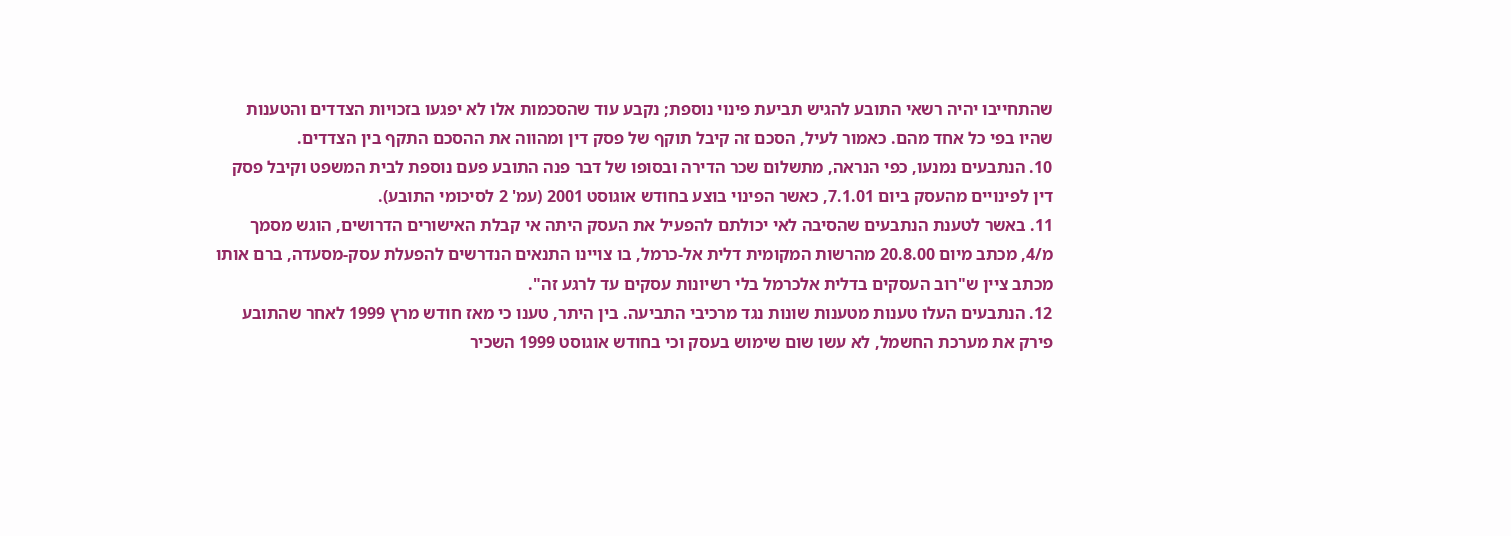שהתחייבו יהיה רשאי התובע להגיש תביעת פינוי נוספת; נקבע עוד שהסכמות אלו לא יפגעו בזכויות הצדדים והטענות שהיו בפי כל אחד מהם. כאמור לעיל, הסכם זה קיבל תוקף של פסק דין ומהווה את ההסכם התקף בין הצדדים.
10. הנתבעים נמנעו, כפי הנראה, מתשלום שכר הדירה ובסופו של דבר פנה התובע פעם נוספת לבית המשפט וקיבל פסק דין לפינויים מהעסק ביום 7.1.01, כאשר הפינוי בוצע בחודש אוגוסט 2001 (עמ' 2 לסיכומי התובע).
11. באשר לטענת הנתבעים שהסיבה לאי יכולתם להפעיל את העסק היתה אי קבלת האישורים הדרושים, הוגש מסמך מ/4, מכתב מיום 20.8.00 מהרשות המקומית דלית אל-כרמל, בו צויינו התנאים הנדרשים להפעלת עסק-מסעדה, ברם אותו מכתב ציין ש"רוב העסקים בדלית אלכרמל בלי רשיונות עסקים עד לרגע זה".
12. הנתבעים העלו טענות מטענות שונות נגד מרכיבי התביעה. בין היתר, טענו כי מאז חודש מרץ 1999 לאחר שהתובע פירק את מערכת החשמל, לא עשו שום שימוש בעסק וכי בחודש אוגוסט 1999 השכיר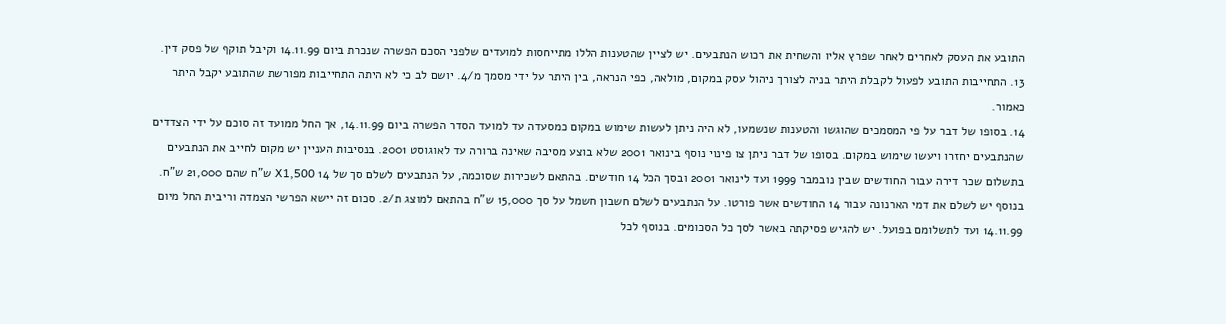התובע את העסק לאחרים לאחר שפרץ אליו והשחית את רכוש הנתבעים. יש לציין שהטענות הללו מתייחסות למועדים שלפני הסכם הפשרה שנכרת ביום 14.11.99 וקיבל תוקף של פסק דין.
13. התחייבות התובע לפעול לקבלת היתר בניה לצורך ניהול עסק במקום, מולאה, כפי הנראה, בין היתר על ידי מסמך מ/4. יושם לב כי לא היתה התחייבות מפורשת שהתובע יקבל היתר כאמור.
14. בסופו של דבר על פי המסמכים שהוגשו והטענות שנשמעו, לא היה ניתן לעשות שימוש במקום כמסעדה עד למועד הסדר הפשרה ביום 14.11.99, אך החל ממועד זה סוכם על ידי הצדדים שהנתבעים יחזרו ויעשו שימוש במקום. בסופו של דבר ניתן צו פינוי נוסף בינואר 2001 שלא בוצע מסיבה שאינה ברורה עד לאוגוסט 2001. בנסיבות העניין יש מקום לחייב את הנתבעים בתשלום שכר דירה עבור החודשים שבין נובמבר 1999 ועד לינואר 2001 ובסך הכל 14 חודשים. בהתאם לשכירות שסוכמה, על הנתבעים לשלם סך של 14 X1,500 ש"ח שהם 21,000 ש"ח. בנוסף יש לשלם את דמי הארנונה עבור 14 החודשים אשר פורטו. על הנתבעים לשלם חשבון חשמל על סך 15,000 ש"ח בהתאם למוצג ת/2. סכום זה יישא הפרשי הצמדה וריבית החל מיום 14.11.99 ועד לתשלומם בפועל. יש להגיש פסיקתה באשר לסך כל הסכומים. בנוסף לכל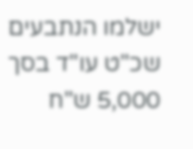ישלמו הנתבעים שכ"ט עו"ד בסך 5,000 ש"ח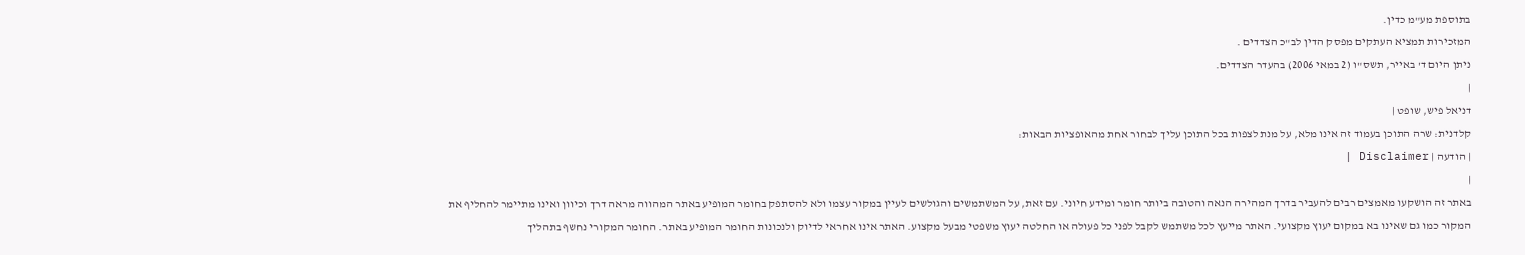בתוספת מע"מ כדין.
המזכירות תמציא העתקים מפסק הדין לב"כ הצדדים .
ניתן היום ד' באייר, תשס"ו (2 במאי 2006) בהעדר הצדדים.
|
דניאל פיש, שופט |
קלדנית: שרה התוכן בעמוד זה אינו מלא, על מנת לצפות בכל התוכן עליך לבחור אחת מהאופציות הבאות:
| הודעה | Disclaimer |
|
באתר זה הושקעו מאמצים רבים להעביר בדרך המהירה הנאה והטובה ביותר חומר ומידע חיוני. עם זאת, על המשתמשים והגולשים לעיין במקור עצמו ולא להסתפק בחומר המופיע באתר המהווה מראה דרך וכיוון ואינו מתיימר להחליף את המקור כמו גם שאינו בא במקום יעוץ מקצועי. האתר מייעץ לכל משתמש לקבל לפני כל פעולה או החלטה יעוץ משפטי מבעל מקצוע. האתר אינו אחראי לדיוק ולנכונות החומר המופיע באתר. החומר המקורי נחשף בתהליך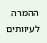ההמרה לעיוותים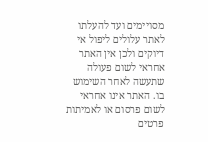מסויימים ועד להעלתו לאתר עלולים ליפול אי דיוקים ולכן אין האתר אחראי לשום פעולה שתעשה לאחר השימוש בו. האתר אינו אחראי לשום פרסום או לאמיתות פרטים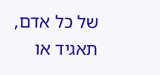של כל אדם, תאגיד או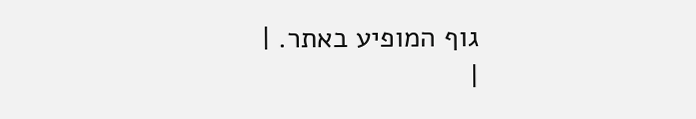גוף המופיע באתר. |
|